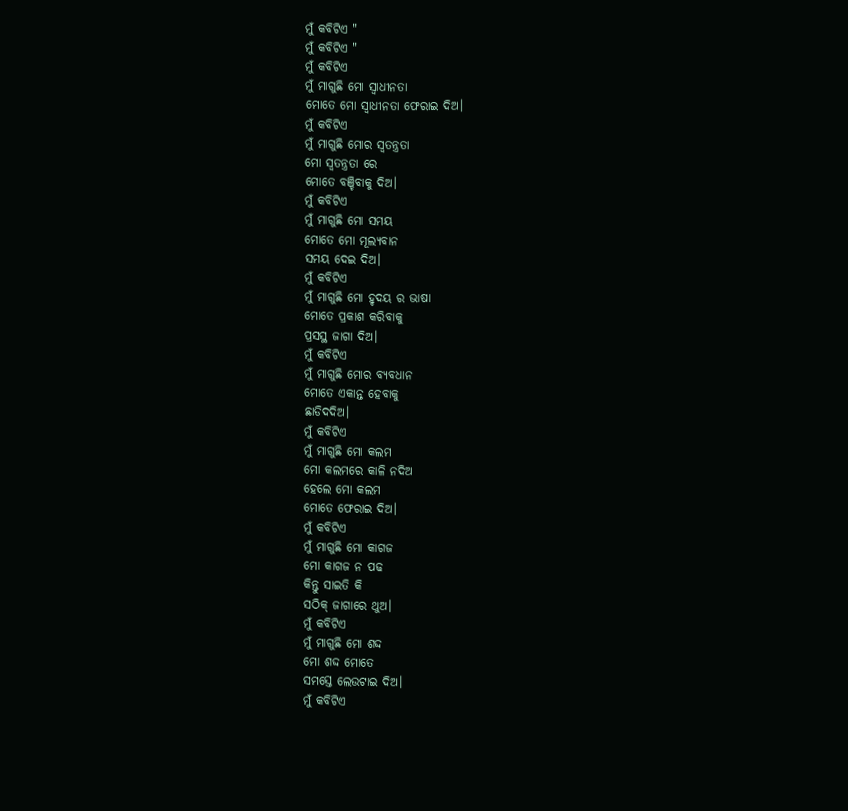ମୁଁ କବିଟିଏ "
ମୁଁ କବିଟିଏ "
ମୁଁ କବିଟିଏ
ମୁଁ ମାଗୁଛି ମୋ ସ୍ବାଧୀନତା
ମୋତେ ମୋ ସ୍ବାଧୀନତା ଫେରାଇ ଦିଅ।
ମୁଁ କବିଟିଏ
ମୁଁ ମାଗୁଛି ମୋର ସ୍ବତନ୍ତ୍ରତା
ମୋ ସ୍ବତନ୍ତ୍ରତା ରେ
ମୋତେ ବଞ୍ଚିବାକୁ ଦିଅ।
ମୁଁ କବିଟିଏ
ମୁଁ ମାଗୁଛି ମୋ ସମୟ
ମୋତେ ମୋ ମୂଲ୍ୟବାନ
ସମୟ ଦେଇ ଦିଅ।
ମୁଁ କବିଟିଏ
ମୁଁ ମାଗୁଛି ମୋ ହୃଦୟ ର ଭାଷା
ମୋତେ ପ୍ରକାଶ କରିବାକୁ
ପ୍ରସସ୍ଥ ଜାଗା ଦିଅ।
ମୁଁ କବିଟିଏ
ମୁଁ ମାଗୁଛି ମୋର ବ୍ୟବଧାନ
ମୋତେ ଏକାନ୍ତ ହେବାକୁ
ଛାଡିଦଦିଅ।
ମୁଁ କବିଟିଏ
ମୁଁ ମାଗୁଛି ମୋ କଲମ
ମୋ କଲମରେ କାଳି ନଦିଅ
ହେଲେ ମୋ କଲମ
ମୋତେ ଫେରାଇ ଦିଅ।
ମୁଁ କବିଟିଏ
ମୁଁ ମାଗୁଛି ମୋ କାଗଜ
ମୋ କାଗଜ ନ ପଢ
କିନ୍ତୁ ସାଇତି କି
ସଠିକ୍ ଜାଗାରେ ଥୁଅ।
ମୁଁ କବିଟିଏ
ମୁଁ ମାଗୁଛି ମୋ ଶଦ୍ଦ
ମୋ ଶଦ୍ଦ ମୋତେ
ସମସ୍ତେ ଲେଉଟାଇ ଦିଅ।
ମୁଁ କବିଟିଏ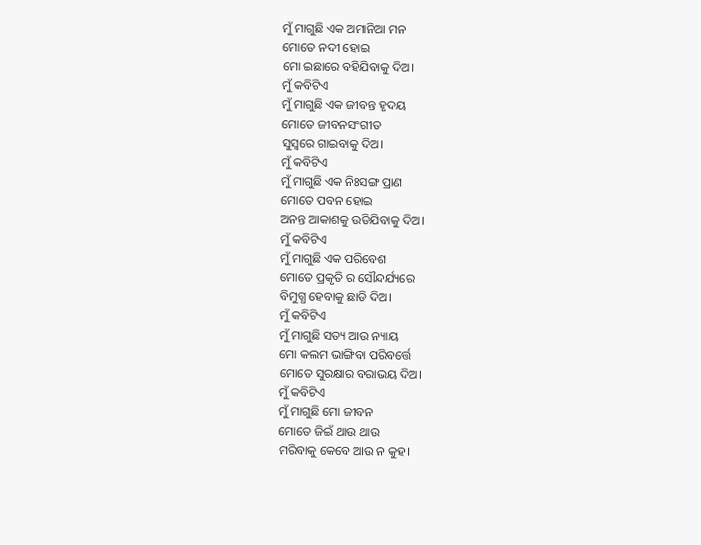ମୁଁ ମାଗୁଛି ଏକ ଅମାନିଆ ମନ
ମୋତେ ନଦୀ ହୋଇ
ମୋ ଇଛାରେ ବହିଯିବାକୁ ଦିଅ।
ମୁଁ କବିଟିଏ
ମୁଁ ମାଗୁଛି ଏକ ଜୀବନ୍ତ ହୃଦୟ
ମୋତେ ଜୀବନସଂଗୀତ
ସୁସ୍ବରେ ଗାଇବାକୁ ଦିଅ।
ମୁଁ କବିଟିଏ
ମୁଁ ମାଗୁଛି ଏକ ନିଃସଙ୍ଗ ପ୍ରାଣ
ମୋତେ ପବନ ହୋଇ
ଅନନ୍ତ ଆକାଶକୁ ଉଡିଯିବାକୁ ଦିଅ।
ମୁଁ କବିଟିଏ
ମୁଁ ମାଗୁଛି ଏକ ପରିବେଶ
ମୋତେ ପ୍ରକୃତି ର ସୌନ୍ଦର୍ଯ୍ୟରେ
ବିମୁଗ୍ଧ ହେବାକୁ ଛାଡି ଦିଅ।
ମୁଁ କବିଟିଏ
ମୁଁ ମାଗୁଛି ସତ୍ୟ ଆଉ ନ୍ୟାୟ
ମୋ କଲମ ଭାଙ୍ଗିବା ପରିବର୍ତ୍ତେ
ମୋତେ ସୁରକ୍ଷାର ବରାଭୟ ଦିଅ।
ମୁଁ କବିଟିଏ
ମୁଁ ମାଗୁଛି ମୋ ଜୀବନ
ମୋତେ ଜିଇଁ ଥାଉ ଥାଉ
ମରିବାକୁ କେବେ ଆଉ ନ କୁହ।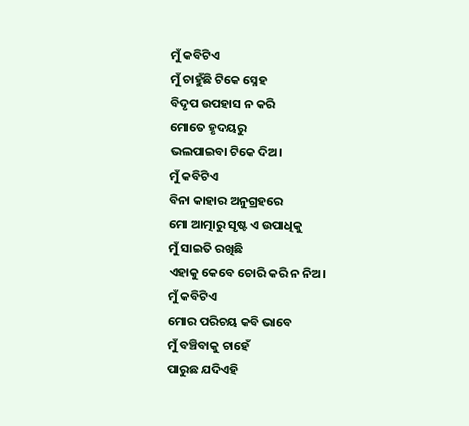ମୁଁ କବିଟିଏ
ମୁଁ ଚାହୁଁଛି ଟିକେ ସ୍ନେହ
ବିଦୃପ ଉପହାସ ନ କରି
ମୋତେ ହୃଦୟରୁ
ଭଲପାଇବା ଟିକେ ଦିଅ।
ମୁଁ କବିଟିଏ
ବିନା କାହାର ଅନୁଗ୍ରହରେ
ମୋ ଆତ୍ମାରୁ ସୃଷ୍ଟ ଏ ଉପାଧିକୁ
ମୁଁ ସାଇତି ରଖିଛି
ଏହାକୁ କେବେ ଚୋରି କରି ନ ନିଅ।
ମୁଁ କବିଟିଏ
ମୋର ପରିଚୟ କବି ଭାବେ
ମୁଁ ବଞ୍ଚିବାକୁ ଚାହେଁ
ପାରୁଛ ଯଦିଏହି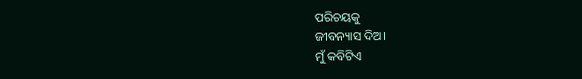ପରିଚୟକୁ
ଜୀବନ୍ୟାସ ଦିଅ।
ମୁଁ କବିଟିଏ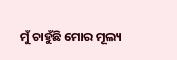ମୁଁ ଚାହୁଁଛି ମୋର ମୂଲ୍ୟ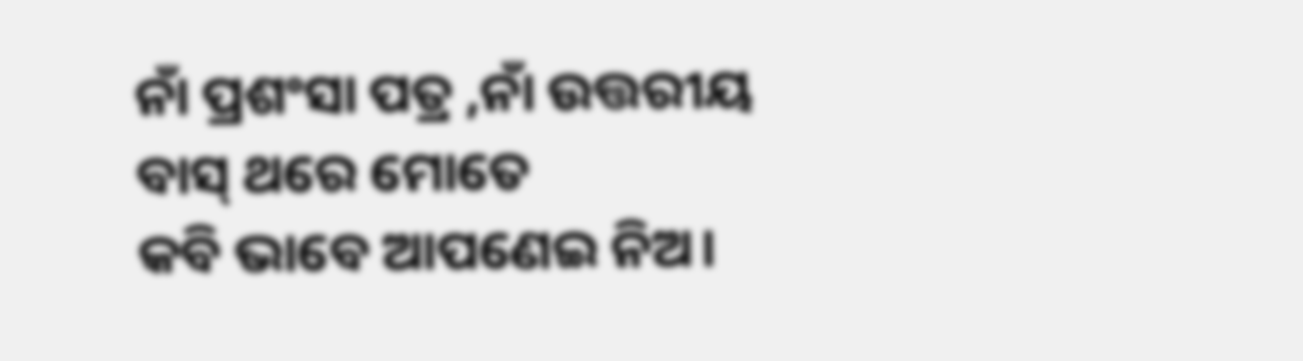ନାଁ ପ୍ରଶଂସା ପତ୍ର ,ନାଁ ଉତ୍ତରୀୟ
ବାସ୍ ଥରେ ମୋତେ
କବି ଭାବେ ଆପଣେଇ ନିଅ।